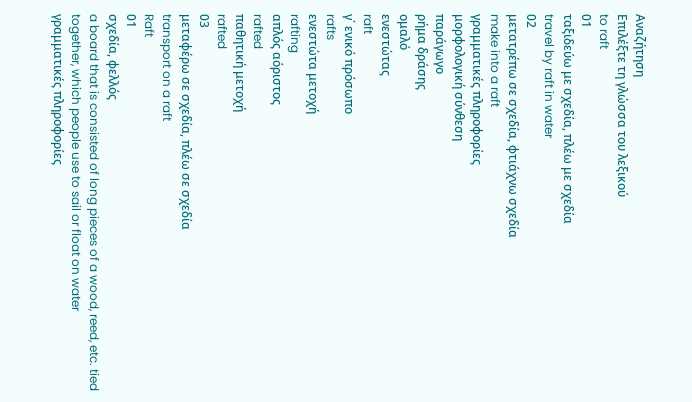Αναζήτηση
Επιλέξτε τη γλώσσα του λεξικού
to raft
01
ταξιδεύω με σχεδία, πλέω με σχεδία
travel by raft in water
02
μετατρέπω σε σχεδία, φτιάχνω σχεδία
make into a raft
γραμματικές πληροφορίες
μορφολογική σύνθεση
παράγωγο
ρήμα δράσης
ομαλό
ενεστώτας
raft
γ΄ ενικό πρόσωπο
rafts
ενεστώτα μετοχή
rafting
απλός αόριστος
rafted
παθητική μετοχή
rafted
03
μεταφέρω σε σχεδία, πλέω σε σχεδία
transport on a raft
Raft
01
σχεδία, φελλός
a board that is consisted of long pieces of a wood, reed, etc. tied together, which people use to sail or float on water
γραμματικές πληροφορίες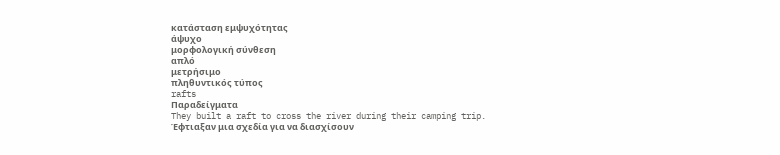κατάσταση εμψυχότητας
άψυχο
μορφολογική σύνθεση
απλό
μετρήσιμο
πληθυντικός τύπος
rafts
Παραδείγματα
They built a raft to cross the river during their camping trip.
Έφτιαξαν μια σχεδία για να διασχίσουν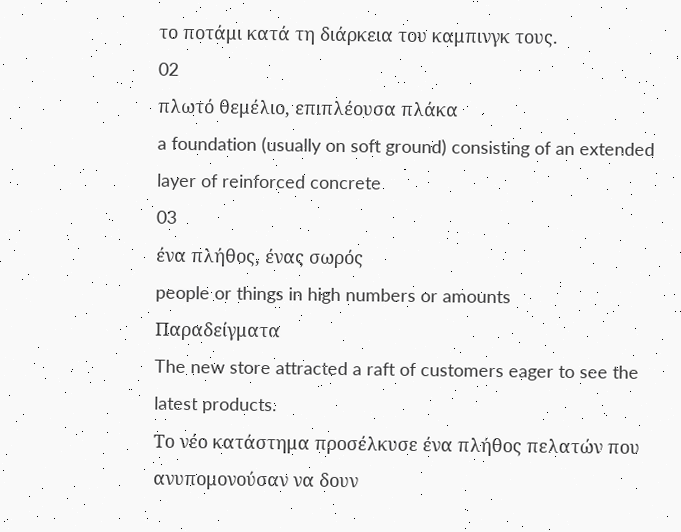το ποτάμι κατά τη διάρκεια του καμπινγκ τους.
02
πλωτό θεμέλιο, επιπλέουσα πλάκα
a foundation (usually on soft ground) consisting of an extended layer of reinforced concrete
03
ένα πλήθος, ένας σωρός
people or things in high numbers or amounts
Παραδείγματα
The new store attracted a raft of customers eager to see the latest products.
Το νέο κατάστημα προσέλκυσε ένα πλήθος πελατών που ανυπομονούσαν να δουν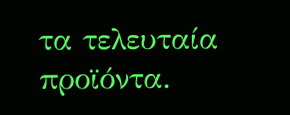τα τελευταία προϊόντα.